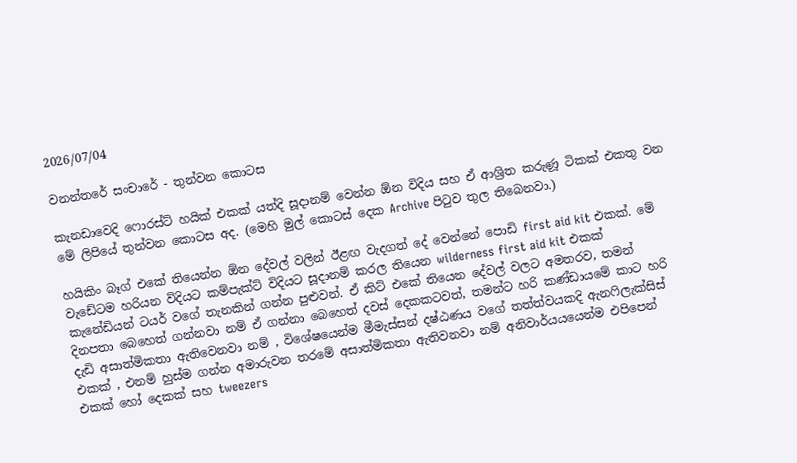2026/07/04

වනන්තරේ සංචාරේ - තුන්වන කොටස

කැනඩාවෙදි ෆොරස්ට් හයික් එකක් යත්දි සූදානම් වෙන්න ඕන විදිය සහ ඒ ආශ්‍රිත කරුණූ ටිකක් එකතු වන මේ ලිපියේ තුන්වන කොටස අද. (මෙහි මුල් කොටස් දෙක Archive පිටුව තුල තිබෙනවා.)

හයිකිං බෑග් එක‍ේ තියෙන්න ඕන දේවල් වලින් ඊළඟ වැදගත් දේ වෙන්නේ පොඩි first aid kit එකක්. මේ වැඩේටම හරියන විදියට කම්පැක්ට් විදියට සූදානම් කරල තියෙන wilderness first aid kit එකක් කැනේඩියන් ටයර් වගේ තැනකින් ගන්න පුළුවන්. ඒ කිට් එකේ තියෙන දේවල් වලට අමතරව, තමන් දිනපතා බෙහෙත් ගන්නවා නම් ඒ ගන්නා බෙහෙත් දවස් දෙකකටවත්, තමන්ට හරි කණ්ඩායමේ කාට හරි දැඩි අසාත්මිකතා ඇතිවෙනවා නම් , විශේෂයෙන්ම මීමැස්සන් දෂ්ඨණය වගේ තත්ත්වයකදි ඇනෆිලැක්සිස් එකක් , එනම් හුස්ම ගන්න අමාරුවන තරමේ අසාත්මිකතා ඇතිවනවා නම් අනිවාර්යයයෙන්ම එපිපෙන් එකක් හෝ දෙකක් සහ tweezers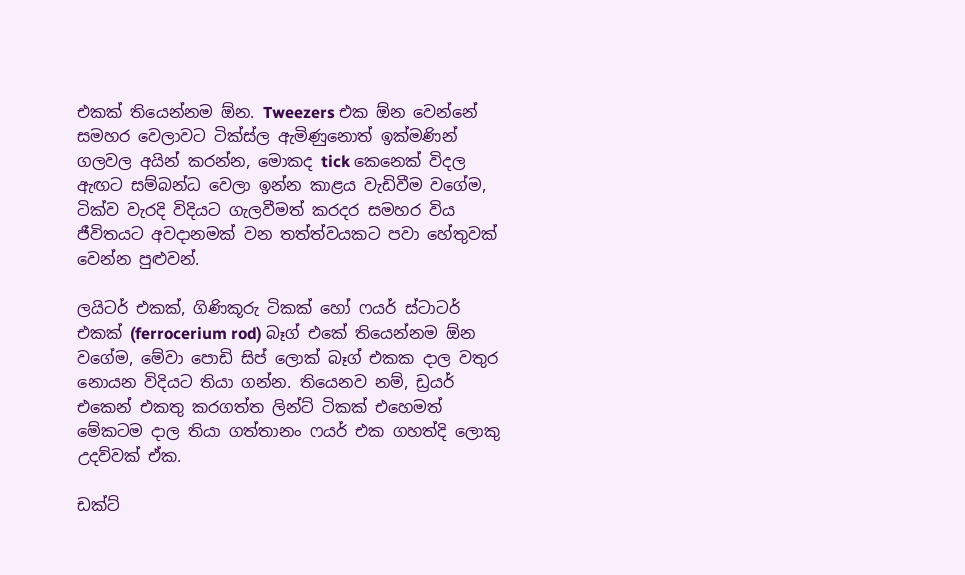එකක් තියෙන්නම ඕන. Tweezers එක ඕන වෙන්නේ සමහර වෙලාවට ටික්ස්ල ඇමිණුනොත් ඉක්මණින් ගලවල අයින් කරන්න, මොකද tick කෙනෙක් විදල ඇඟට සම්බන්ධ වෙලා ඉන්න කාළය වැඩිවීම වගේම, ටික්ව වැරදි විදියට ගැලවීමත් කරදර සමහර විය ජීවිතයට අවදානමක් වන තත්ත්වයකට පවා හේතුවක් වෙන්න පුළුවන්.

ලයිටර් එකක්, ගිණිකූරු ටිකක් හෝ ෆයර් ස්ටාටර් එකක් (ferrocerium rod) බෑග් එකේ තියෙන්නම ඕන වගේම, මේවා පොඩි සිප් ලොක් බෑග් එකක දාල වතුර නොයන විදියට තියා ගන්න. තියෙනව නම්, ඩ්‍රයර් එකෙන් එකතු කරගත්ත ලින්ට් ටිකක් එහෙමත් මේකටම දාල තියා ගත්තානං ෆයර් එක ගහත්දි ලොකු උදව්වක් ඒක.

ඩක්ට්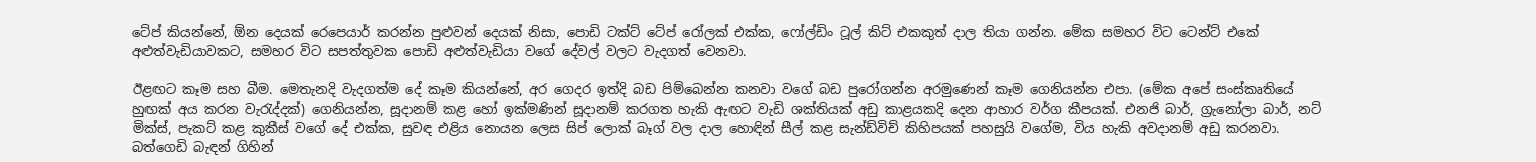ටේප් කියන්නේ, ඕන දෙයක් රෙපෙයාර් කරන්න පුළුවන් දෙයක් නිසා, පොඩි ටක්ට් ටේප් ‍රෝලක් එක්ක, ෆෝල්ඩිං ටූල් කිට් එකකුත් දාල තියා ගන්න. මේක සමහර විට ටෙන්ට් එකේ අළුත්වැඩියාවකට, සමහර විට සපත්තුවක ‍පොඩි අළුත්වැඩියා වගේ දේවල් වලට වැදගත් වෙනවා.

ඊළඟට කෑම සහ බීම. මෙතැනදි වැදගත්ම දේ කෑම කියන්නේ, අර ගෙදර ඉත්දි බඩ පිම්බෙන්න කනවා වගේ බඩ පුරෝගන්න අරමුණෙන් කෑම ගෙනියන්න එපා. (මේක අපේ සංස්කෘතියේ හුඟක් අය කරන වැරැද්දක්) ගෙනියන්න, සූදානම් කළ හෝ ඉක්මණින් සූදානම් කරගත හැකි ඇඟට වැඩි ශක්තියක් අඩු කාළයකදි දෙන ආහාර වර්ග කීපයක්. එනජි බාර්, ග්‍රැනෝලා බාර්, නට් මික්ස්, පැකට් කළ කුකීස් වගේ දේ එක්ක, සුවඳ එළිය නොයන ලෙස සිප් ලොක් බෑග් වල දාල හොඳින් සීල් කළ සැන්ඩ්විච් කිහිපයක් පහසුයි වගේම, විය හැකි අවදානම් අඩු කරනවා. බත්ගෙඩි බැඳන් ගිහින්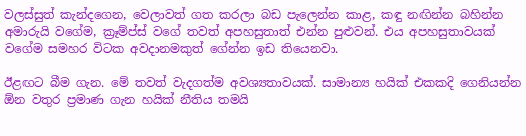වලස්සුත් කැන්දගෙන, වෙලාවත් ගත කරලා බඩ පැලෙන්න කාළ, කඳු නඟින්න බහින්න අමාරුයි වගේම, ක්‍රෑම්ප්ස් වගේ තවත් අපහසුතාත් එන්න පුළුවන්. එය අපහසුතාවයක් වගේම සමහර විටක අවදානමකුත් ගේන්න ඉඩ තියෙනවා.

ඊළඟට බීම ගැන. මේ තවත් වැදගත්ම අවශ්‍යතාවයක්. සාමාන්‍ය හයික් එකකදි ගෙනියන්න ඕන වතුර ප්‍රමාණ ගැන හයික් නීතිය තමයි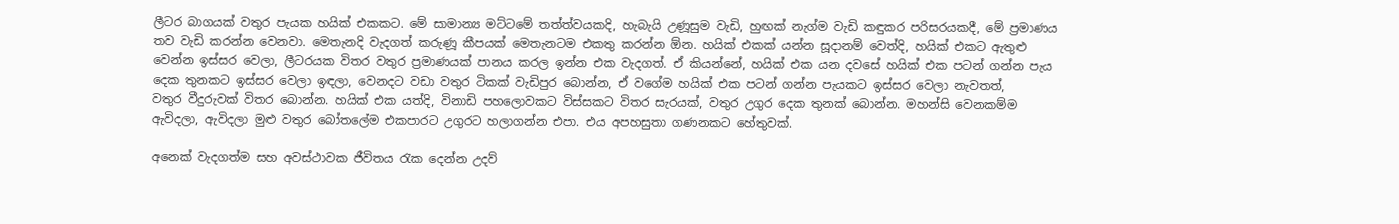ලීටර බාගයක් වතුර පැයක හයික් එකකට. මේ සාමාන්‍ය මට්ටමේ තත්ත්වයකදි, හැබැයි උණූසුම වැඩි, හුඟක් නැග්ම වැඩි කඳුකර පරිසරයකදී, මේ ප්‍රමාණය තව වැඩි කරන්න වෙනවා. මෙතැනදි වැදගත් කරුණූ කීපයක් මෙතැනටම එකතු කරන්න ඕන. හයික් එකක් යන්න සූදානම් වෙත්දි, හයික් එකට ඇතුළු වෙන්න ඉස්සර වෙලා, ලීටරයක විතර වතුර ප්‍රමාණයක් පානය කරල ඉන්න එක වැදගත්. ඒ කියන්නේ, හයික් එක යන දවසේ හයික් එක පටන් ගන්න පැය දෙක තුනකට ඉස්සර වෙලා ඉඳලා, වෙනදට වඩා වතුර ටිකක් වැඩිපුර බොන්න, ඒ වගේම හයික් එක පටන් ගන්න පැයකට ඉස්සර වෙලා නැවතත්, වතුර ‍වීදුරුවක් විතර බොන්න. හයික් එක යත්දි, විනාඩි පහලොවකට විස්සකට විතර සැරයක්, වතුර උගුර දෙක තුනක් බොන්න. මහන්සි වෙනකම්ම ඇවිදලා, ඇවිදලා මුළු වතුර බෝතලේම එකපාරට උගුරට හලාගන්න එපා. එය අපහසුතා ගණනකට හේතුවක්.

අනෙක් වැදගත්ම සහ අවස්ථාවක ජීවිතය රැක දෙන්න උදව්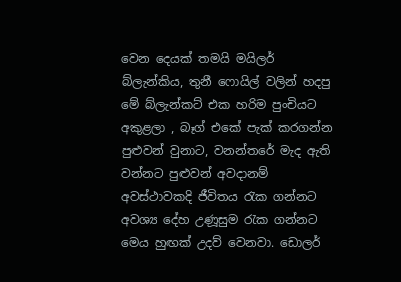වෙන දෙයක් තමයි මයිලර් බ්ලැන්කිය, තුනී ෆ‍ොයිල් වලින් හදපු මේ බ්ලැන්කට් එක හරිම පුංචියට අකුළලා , බෑග් එකේ පැක් කරගන්න පුළුවන් වුනාට, වනන්තරේ මැද ඇති වන්නට පුළුවන් අවදානම් අවස්ථාවකදි ජීවිතය රැක ගන්නට අවශ්‍ය දේහ උණූසුම රැක ගන්නට මෙය හුඟක් උදව් වෙනවා. ඩොලර්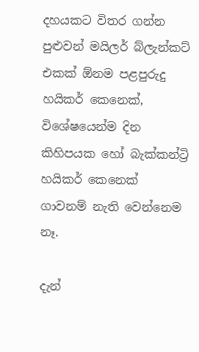දහයකට විතර ගන්න පුළුවන් මයිලර් බ්ලැන්කට් එකක් ඕනම පළපුරුදු හයිකර් කෙනෙක්, විශේෂයෙන්ම දින කිහිපයක හෝ බැක්කන්ට්‍රි හයිකර් කෙනෙක් ගාවනම් නැති වෙන්නෙම නෑ.

දැන්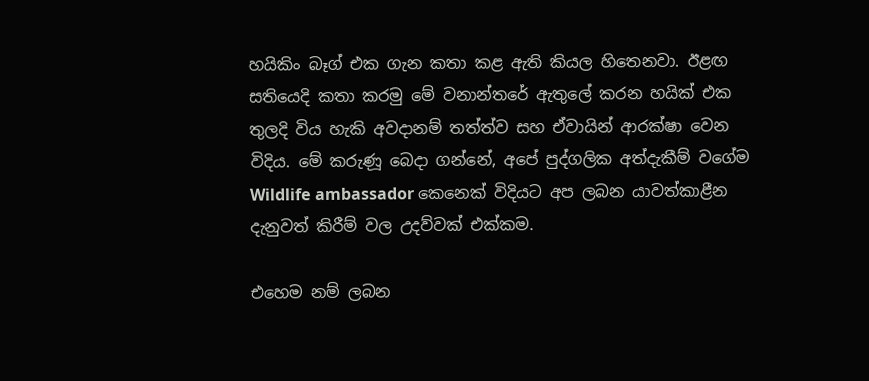හයිකිං බෑග් එක ගැන කතා කළ ඇති කියල හිතෙනවා. ඊළඟ සතියෙදි කතා කරමු මේ වනාන්තරේ ඇතුලේ කරන හයික් එක තුලදි විය හැකි අවදානම් තත්ත්ව සහ ඒවායින් ආරක්ෂා වෙන විදිය. මේ කරුණූ බෙදා ගන්නේ, අපේ පුද්ගලික අත්දැකීම් වගේම Wildlife ambassador කෙනෙක් විදියට අප ලබන යාවත්කාළීන දැනුවත් කිරීම් වල උදව්වක් එක්කම.

එහෙම නම් ලබන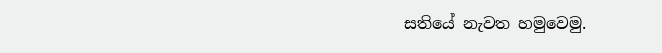සතියේ නැවත හමුවෙමු.